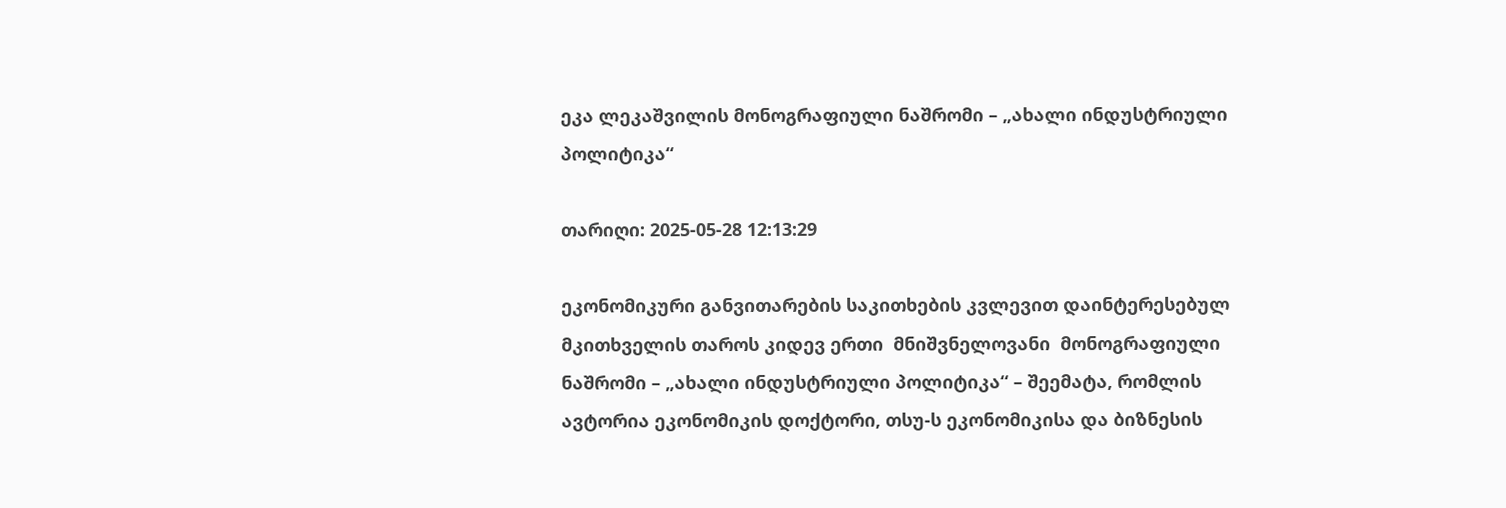ეკა ლეკაშვილის მონოგრაფიული ნაშრომი – „ახალი ინდუსტრიული პოლიტიკა“

თარიღი: 2025-05-28 12:13:29

ეკონომიკური განვითარების საკითხების კვლევით დაინტერესებულ მკითხველის თაროს კიდევ ერთი  მნიშვნელოვანი  მონოგრაფიული ნაშრომი – „ახალი ინდუსტრიული პოლიტიკა“ – შეემატა, რომლის ავტორია ეკონომიკის დოქტორი, თსუ-ს ეკონომიკისა და ბიზნესის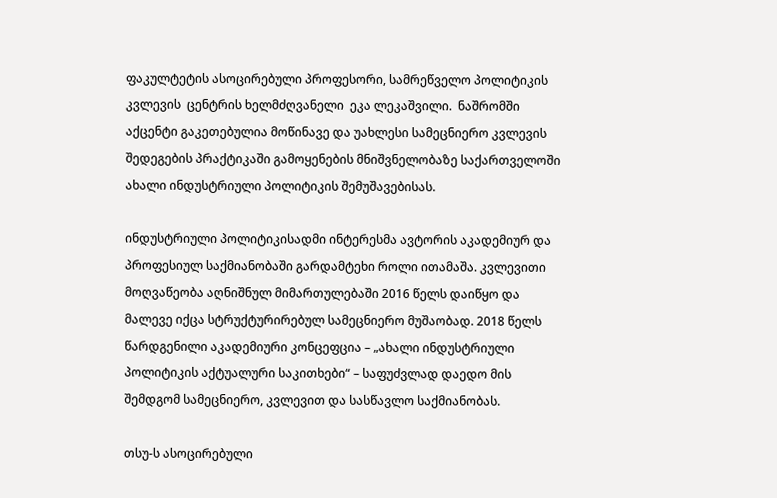ფაკულტეტის ასოცირებული პროფესორი, სამრეწველო პოლიტიკის კვლევის  ცენტრის ხელმძღვანელი  ეკა ლეკაშვილი.  ნაშრომში  აქცენტი გაკეთებულია მოწინავე და უახლესი სამეცნიერო კვლევის შედეგების პრაქტიკაში გამოყენების მნიშვნელობაზე საქართველოში ახალი ინდუსტრიული პოლიტიკის შემუშავებისას.

ინდუსტრიული პოლიტიკისადმი ინტერესმა ავტორის აკადემიურ და პროფესიულ საქმიანობაში გარდამტეხი როლი ითამაშა. კვლევითი მოღვაწეობა აღნიშნულ მიმართულებაში 2016 წელს დაიწყო და მალევე იქცა სტრუქტურირებულ სამეცნიერო მუშაობად. 2018 წელს წარდგენილი აკადემიური კონცეფცია – „ახალი ინდუსტრიული პოლიტიკის აქტუალური საკითხები“ – საფუძვლად დაედო მის შემდგომ სამეცნიერო, კვლევით და სასწავლო საქმიანობას.

თსუ-ს ასოცირებული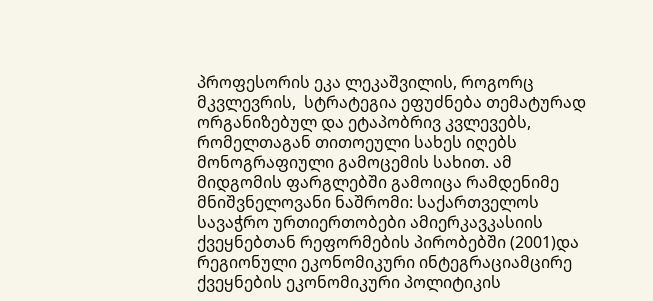პროფესორის ეკა ლეკაშვილის, როგორც მკვლევრის,  სტრატეგია ეფუძნება თემატურად ორგანიზებულ და ეტაპობრივ კვლევებს, რომელთაგან თითოეული სახეს იღებს მონოგრაფიული გამოცემის სახით. ამ მიდგომის ფარგლებში გამოიცა რამდენიმე მნიშვნელოვანი ნაშრომი: საქართველოს სავაჭრო ურთიერთობები ამიერკავკასიის ქვეყნებთან რეფორმების პირობებში (2001)და რეგიონული ეკონომიკური ინტეგრაციამცირე ქვეყნების ეკონომიკური პოლიტიკის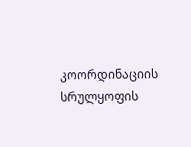კოორდინაციის სრულყოფის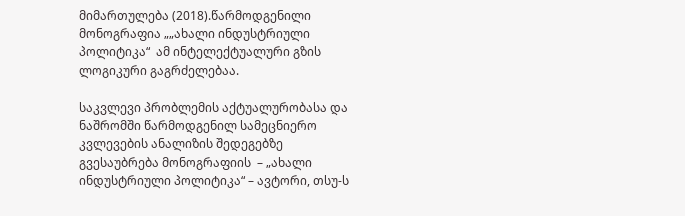მიმართულება (2018).წარმოდგენილი მონოგრაფია „„ახალი ინდუსტრიული პოლიტიკა“  ამ ინტელექტუალური გზის ლოგიკური გაგრძელებაა.

საკვლევი პრობლემის აქტუალურობასა და ნაშრომში წარმოდგენილ სამეცნიერო კვლევების ანალიზის შედეგებზე გვესაუბრება მონოგრაფიის  – „ახალი ინდუსტრიული პოლიტიკა“ – ავტორი, თსუ-ს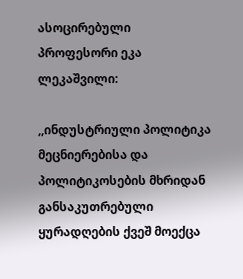ასოცირებული  პროფესორი ეკა ლეკაშვილი:

,,ინდუსტრიული პოლიტიკა მეცნიერებისა და პოლიტიკოსების მხრიდან განსაკუთრებული ყურადღების ქვეშ მოექცა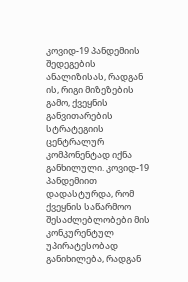კოვიდ-19 პანდემიის შედეგების ანალიზისას, რადგან ის, რიგი მიზეზების გამო, ქვეყნის განვითარების სტრატეგიის ცენტრალურ კომპონენტად იქნა განხილული. კოვიდ-19 პანდემიით დადასტურდა, რომ ქვეყნის საწარმოო შესაძლებლობები მის კონკურენტულ უპირატესობად განიხილება, რადგან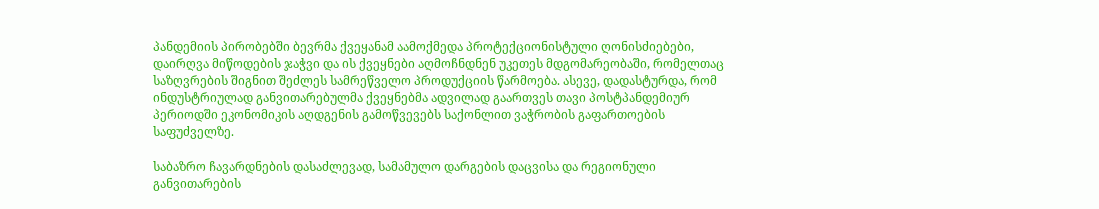პანდემიის პირობებში ბევრმა ქვეყანამ აამოქმედა პროტექციონისტული ღონისძიებები, დაირღვა მიწოდების ჯაჭვი და ის ქვეყნები აღმოჩნდნენ უკეთეს მდგომარეობაში, რომელთაც საზღვრების შიგნით შეძლეს სამრეწველო პროდუქციის წარმოება. ასევე, დადასტურდა, რომ ინდუსტრიულად განვითარებულმა ქვეყნებმა ადვილად გაართვეს თავი პოსტპანდემიურ პერიოდში ეკონომიკის აღდგენის გამოწვევებს საქონლით ვაჭრობის გაფართოების საფუძველზე.

საბაზრო ჩავარდნების დასაძლევად, სამამულო დარგების დაცვისა და რეგიონული განვითარების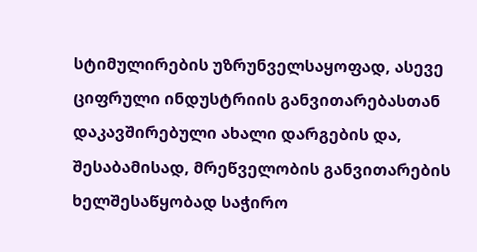სტიმულირების უზრუნველსაყოფად, ასევე ციფრული ინდუსტრიის განვითარებასთან დაკავშირებული ახალი დარგების და, შესაბამისად, მრეწველობის განვითარების ხელშესაწყობად საჭირო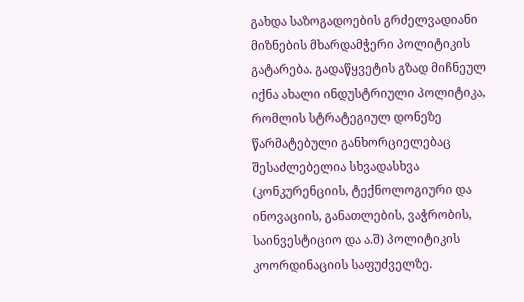გახდა საზოგადოების გრძელვადიანი მიზნების მხარდამჭერი პოლიტიკის გატარება. გადაწყვეტის გზად მიჩნეულ იქნა ახალი ინდუსტრიული პოლიტიკა, რომლის სტრატეგიულ დონეზე წარმატებული განხორციელებაც შესაძლებელია სხვადასხვა (კონკურენციის, ტექნოლოგიური და ინოვაციის, განათლების, ვაჭრობის, საინვესტიციო და ა.შ) პოლიტიკის კოორდინაციის საფუძველზე.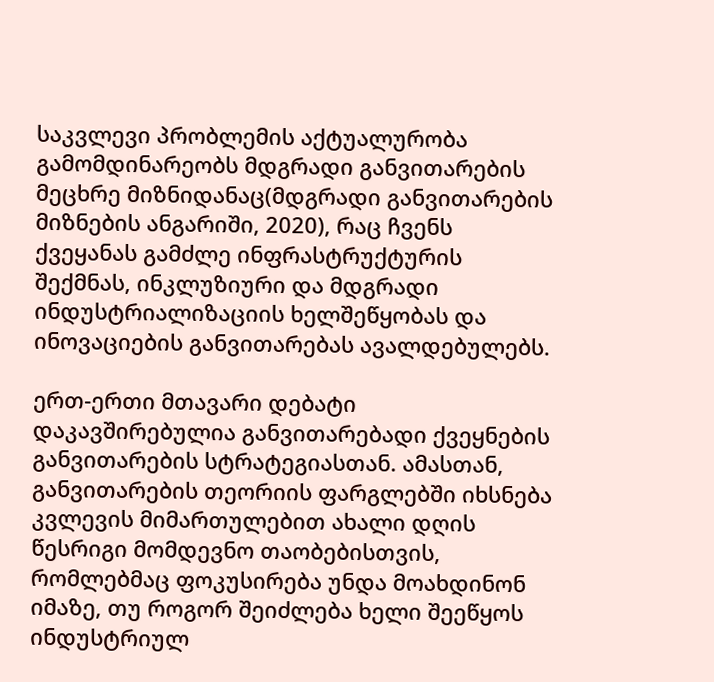საკვლევი პრობლემის აქტუალურობა გამომდინარეობს მდგრადი განვითარების მეცხრე მიზნიდანაც(მდგრადი განვითარების მიზნების ანგარიში, 2020), რაც ჩვენს ქვეყანას გამძლე ინფრასტრუქტურის შექმნას, ინკლუზიური და მდგრადი ინდუსტრიალიზაციის ხელშეწყობას და ინოვაციების განვითარებას ავალდებულებს.

ერთ-ერთი მთავარი დებატი დაკავშირებულია განვითარებადი ქვეყნების განვითარების სტრატეგიასთან. ამასთან, განვითარების თეორიის ფარგლებში იხსნება კვლევის მიმართულებით ახალი დღის წესრიგი მომდევნო თაობებისთვის, რომლებმაც ფოკუსირება უნდა მოახდინონ იმაზე, თუ როგორ შეიძლება ხელი შეეწყოს ინდუსტრიულ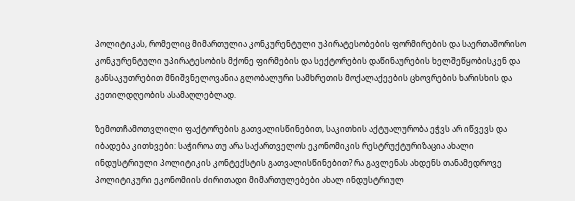პოლიტიკას, რომელიც მიმართულია კონკურენტული უპირატესობების ფორმირების და საერთაშორისო კონკურენტული უპირატესობის მქონე ფირმების და სექტორების დაწინაურების ხელშეწყობისკენ და განსაკუთრებით მნიშვნელოვანია გლობალური სამხრეთის მოქალაქეების ცხოვრების ხარისხის და კეთილდღეობის ასამაღლებლად.

ზემოთჩამოთვლილი ფაქტორების გათვალისწინებით, საკითხის აქტუალურობა ეჭვს არ იწვევს და იბადება კითხვები: საჭიროა თუ არა საქართველოს ეკონომიკის რესტრუქტურიზაცია ახალი ინდუსტრიული პოლიტიკის კონტექსტის გათვალისწინებით? რა გავლენას ახდენს თანამედროვე პოლიტიკური ეკონომიის ძირითადი მიმართულებები ახალ ინდუსტრიულ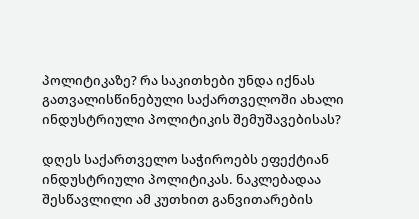პოლიტიკაზე? რა საკითხები უნდა იქნას გათვალისწინებული საქართველოში ახალი ინდუსტრიული პოლიტიკის შემუშავებისას?

დღეს საქართველო საჭიროებს ეფექტიან ინდუსტრიული პოლიტიკას. ნაკლებადაა შესწავლილი ამ კუთხით განვითარების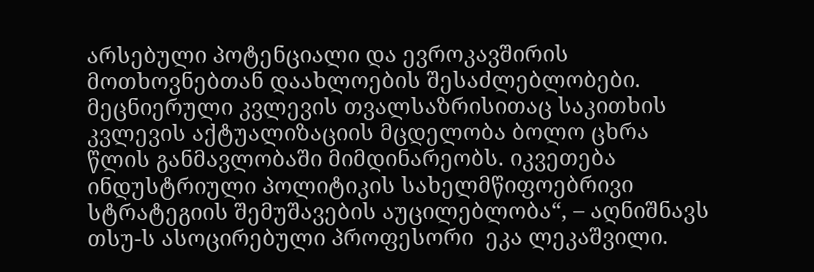არსებული პოტენციალი და ევროკავშირის მოთხოვნებთან დაახლოების შესაძლებლობები. მეცნიერული კვლევის თვალსაზრისითაც საკითხის კვლევის აქტუალიზაციის მცდელობა ბოლო ცხრა წლის განმავლობაში მიმდინარეობს. იკვეთება ინდუსტრიული პოლიტიკის სახელმწიფოებრივი სტრატეგიის შემუშავების აუცილებლობა“, – აღნიშნავს თსუ-ს ასოცირებული პროფესორი  ეკა ლეკაშვილი.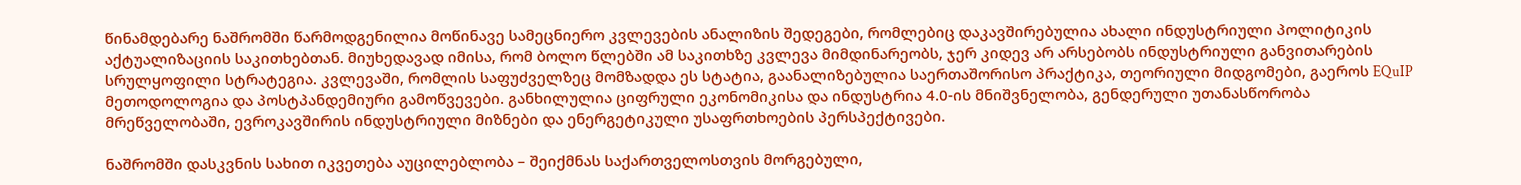წინამდებარე ნაშრომში წარმოდგენილია მოწინავე სამეცნიერო კვლევების ანალიზის შედეგები, რომლებიც დაკავშირებულია ახალი ინდუსტრიული პოლიტიკის აქტუალიზაციის საკითხებთან. მიუხედავად იმისა, რომ ბოლო წლებში ამ საკითხზე კვლევა მიმდინარეობს, ჯერ კიდევ არ არსებობს ინდუსტრიული განვითარების სრულყოფილი სტრატეგია. კვლევაში, რომლის საფუძველზეც მომზადდა ეს სტატია, გაანალიზებულია საერთაშორისო პრაქტიკა, თეორიული მიდგომები, გაეროს EQuIP მეთოდოლოგია და პოსტპანდემიური გამოწვევები. განხილულია ციფრული ეკონომიკისა და ინდუსტრია 4.0-ის მნიშვნელობა, გენდერული უთანასწორობა მრეწველობაში, ევროკავშირის ინდუსტრიული მიზნები და ენერგეტიკული უსაფრთხოების პერსპექტივები.

ნაშრომში დასკვნის სახით იკვეთება აუცილებლობა – შეიქმნას საქართველოსთვის მორგებული,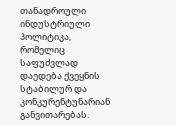თანადროული ინდუსტრიული პოლიტიკა, რომელიც საფუძვლად დაედება ქვეყნის სტაბილურ და კონკურენტუნარიან განვითარებას.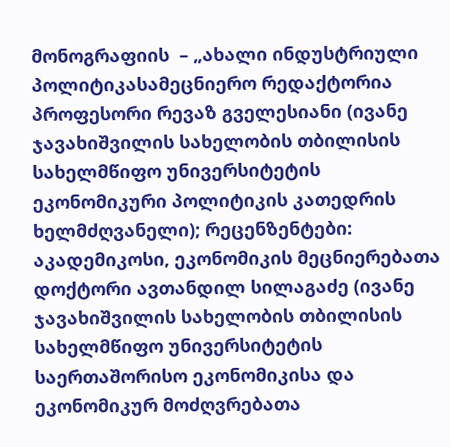მონოგრაფიის  – „ახალი ინდუსტრიული პოლიტიკასამეცნიერო რედაქტორია პროფესორი რევაზ გველესიანი (ივანე ჯავახიშვილის სახელობის თბილისის სახელმწიფო უნივერსიტეტის ეკონომიკური პოლიტიკის კათედრის ხელმძღვანელი); რეცენზენტები:    აკადემიკოსი, ეკონომიკის მეცნიერებათა დოქტორი ავთანდილ სილაგაძე (ივანე ჯავახიშვილის სახელობის თბილისის სახელმწიფო უნივერსიტეტის საერთაშორისო ეკონომიკისა და ეკონომიკურ მოძღვრებათა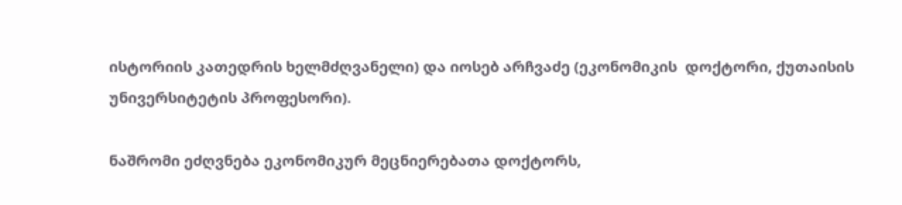ისტორიის კათედრის ხელმძღვანელი) და იოსებ არჩვაძე (ეკონომიკის  დოქტორი, ქუთაისის უნივერსიტეტის პროფესორი).

ნაშრომი ეძღვნება ეკონომიკურ მეცნიერებათა დოქტორს,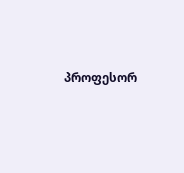პროფესორ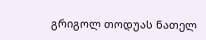გრიგოლ თოდუას ნათელ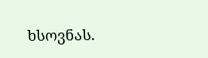ხსოვნას.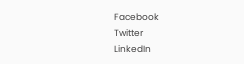Facebook
Twitter
LinkedIn